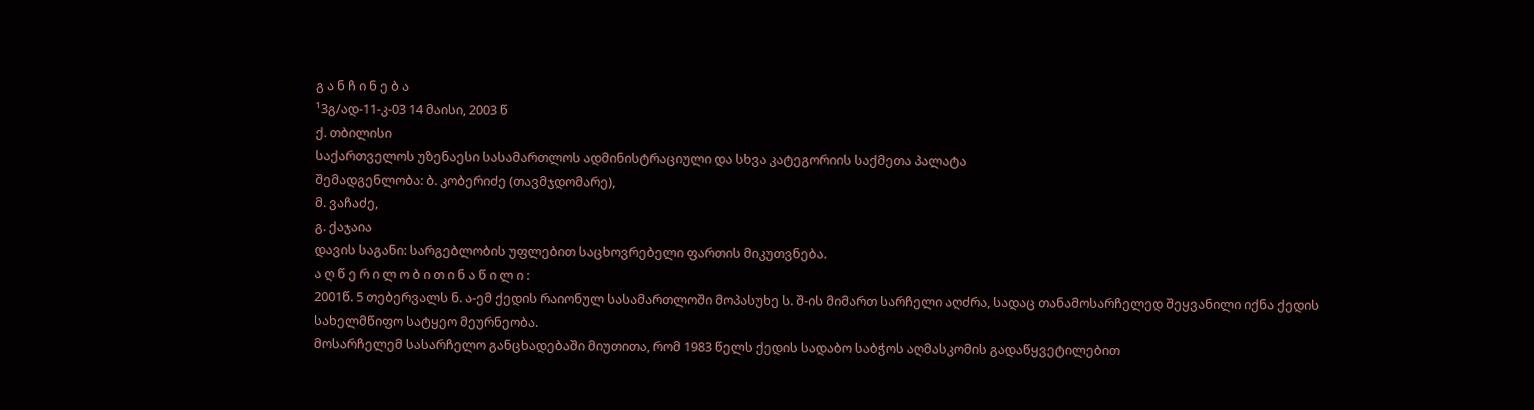გ ა ნ ჩ ი ნ ე ბ ა
¹3გ/ად-11-კ-03 14 მაისი, 2003 წ
ქ. თბილისი
საქართველოს უზენაესი სასამართლოს ადმინისტრაციული და სხვა კატეგორიის საქმეთა პალატა
შემადგენლობა: ბ. კობერიძე (თავმჯდომარე),
მ. ვაჩაძე,
გ. ქაჯაია
დავის საგანი: სარგებლობის უფლებით საცხოვრებელი ფართის მიკუთვნება.
ა ღ წ ე რ ი ლ ო ბ ი თ ი ნ ა წ ი ლ ი :
2001წ. 5 თებერვალს ნ. ა-ემ ქედის რაიონულ სასამართლოში მოპასუხე ს. შ-ის მიმართ სარჩელი აღძრა, სადაც თანამოსარჩელედ შეყვანილი იქნა ქედის სახელმწიფო სატყეო მეურნეობა.
მოსარჩელემ სასარჩელო განცხადებაში მიუთითა, რომ 1983 წელს ქედის სადაბო საბჭოს აღმასკომის გადაწყვეტილებით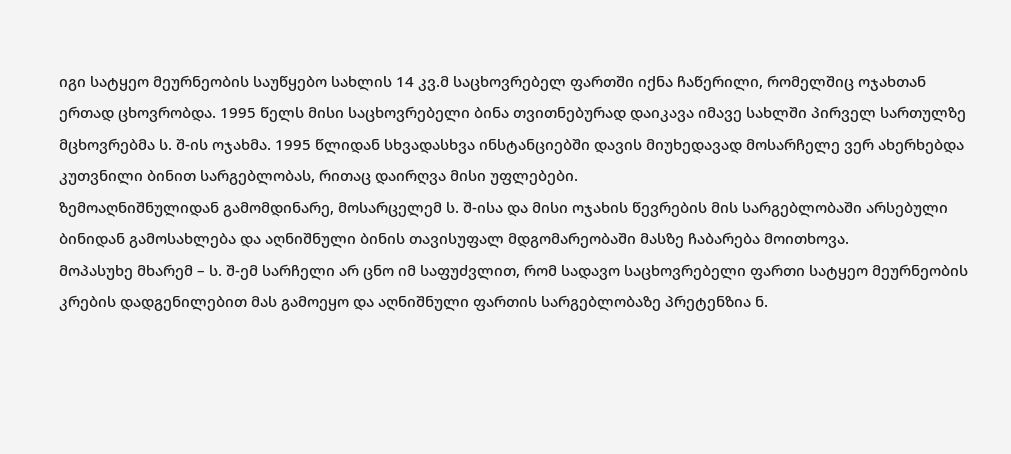იგი სატყეო მეურნეობის საუწყებო სახლის 14 კვ.მ საცხოვრებელ ფართში იქნა ჩაწერილი, რომელშიც ოჯახთან ერთად ცხოვრობდა. 1995 წელს მისი საცხოვრებელი ბინა თვითნებურად დაიკავა იმავე სახლში პირველ სართულზე მცხოვრებმა ს. შ-ის ოჯახმა. 1995 წლიდან სხვადასხვა ინსტანციებში დავის მიუხედავად მოსარჩელე ვერ ახერხებდა კუთვნილი ბინით სარგებლობას, რითაც დაირღვა მისი უფლებები.
ზემოაღნიშნულიდან გამომდინარე, მოსარცელემ ს. შ-ისა და მისი ოჯახის წევრების მის სარგებლობაში არსებული ბინიდან გამოსახლება და აღნიშნული ბინის თავისუფალ მდგომარეობაში მასზე ჩაბარება მოითხოვა.
მოპასუხე მხარემ – ს. შ-ემ სარჩელი არ ცნო იმ საფუძვლით, რომ სადავო საცხოვრებელი ფართი სატყეო მეურნეობის კრების დადგენილებით მას გამოეყო და აღნიშნული ფართის სარგებლობაზე პრეტენზია ნ.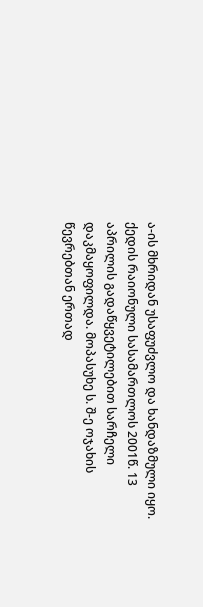ა-ის მხრიდან უსაფუძვლო და ხანდაზმული იყო.
ქედის რაიონული სასამართლოს 2001წ. 13 აპრილის გადაწყვეტილებით სარჩელი დაკმაყოფილდა. მოპასუხე ს. შ-ე ოჯახის წევრებთან ერთად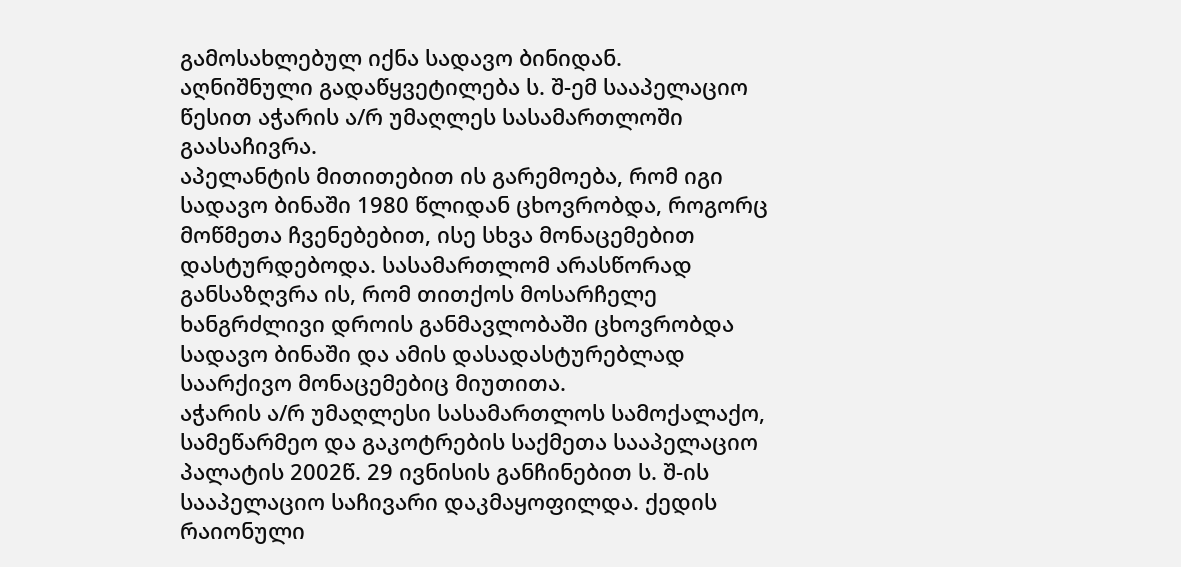გამოსახლებულ იქნა სადავო ბინიდან.
აღნიშნული გადაწყვეტილება ს. შ-ემ სააპელაციო წესით აჭარის ა/რ უმაღლეს სასამართლოში გაასაჩივრა.
აპელანტის მითითებით ის გარემოება, რომ იგი სადავო ბინაში 1980 წლიდან ცხოვრობდა, როგორც მოწმეთა ჩვენებებით, ისე სხვა მონაცემებით დასტურდებოდა. სასამართლომ არასწორად განსაზღვრა ის, რომ თითქოს მოსარჩელე ხანგრძლივი დროის განმავლობაში ცხოვრობდა სადავო ბინაში და ამის დასადასტურებლად საარქივო მონაცემებიც მიუთითა.
აჭარის ა/რ უმაღლესი სასამართლოს სამოქალაქო, სამეწარმეო და გაკოტრების საქმეთა სააპელაციო პალატის 2002წ. 29 ივნისის განჩინებით ს. შ-ის სააპელაციო საჩივარი დაკმაყოფილდა. ქედის რაიონული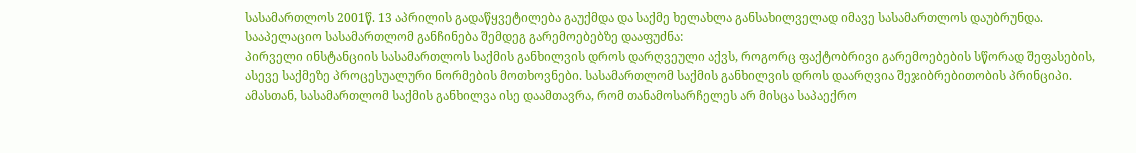სასამართლოს 2001წ. 13 აპრილის გადაწყვეტილება გაუქმდა და საქმე ხელახლა განსახილველად იმავე სასამართლოს დაუბრუნდა.
სააპელაციო სასამართლომ განჩინება შემდეგ გარემოებებზე დააფუძნა:
პირველი ინსტანციის სასამართლოს საქმის განხილვის დროს დარღვეული აქვს, როგორც ფაქტობრივი გარემოებების სწორად შეფასების, ასევე საქმეზე პროცესუალური ნორმების მოთხოვნები. სასამართლომ საქმის განხილვის დროს დაარღვია შეჯიბრებითობის პრინციპი. ამასთან, სასამართლომ საქმის განხილვა ისე დაამთავრა, რომ თანამოსარჩელეს არ მისცა საპაექრო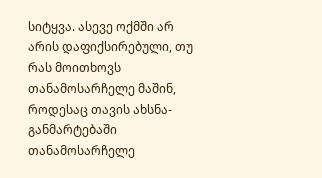სიტყვა. ასევე ოქმში არ არის დაფიქსირებული, თუ რას მოითხოვს თანამოსარჩელე მაშინ, როდესაც თავის ახსნა-განმარტებაში თანამოსარჩელე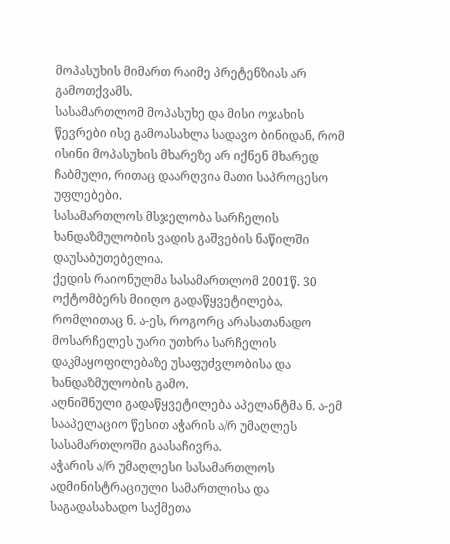მოპასუხის მიმართ რაიმე პრეტენზიას არ გამოთქვამს.
სასამართლომ მოპასუხე და მისი ოჯახის წევრები ისე გამოასახლა სადავო ბინიდან, რომ ისინი მოპასუხის მხარეზე არ იქნენ მხარედ ჩაბმული, რითაც დაარღვია მათი საპროცესო უფლებები.
სასამართლოს მსჯელობა სარჩელის ხანდაზმულობის ვადის გაშვების ნაწილში დაუსაბუთებელია.
ქედის რაიონულმა სასამართლომ 2001წ. 30 ოქტომბერს მიიღო გადაწყვეტილება, რომლითაც ნ. ა-ეს, როგორც არასათანადო მოსარჩელეს უარი უთხრა სარჩელის დაკმაყოფილებაზე უსაფუძვლობისა და ხანდაზმულობის გამო.
აღნიშნული გადაწყვეტილება აპელანტმა ნ. ა-ემ სააპელაციო წესით აჭარის ა/რ უმაღლეს სასამართლოში გაასაჩივრა.
აჭარის ა/რ უმაღლესი სასამართლოს ადმინისტრაციული სამართლისა და საგადასახადო საქმეთა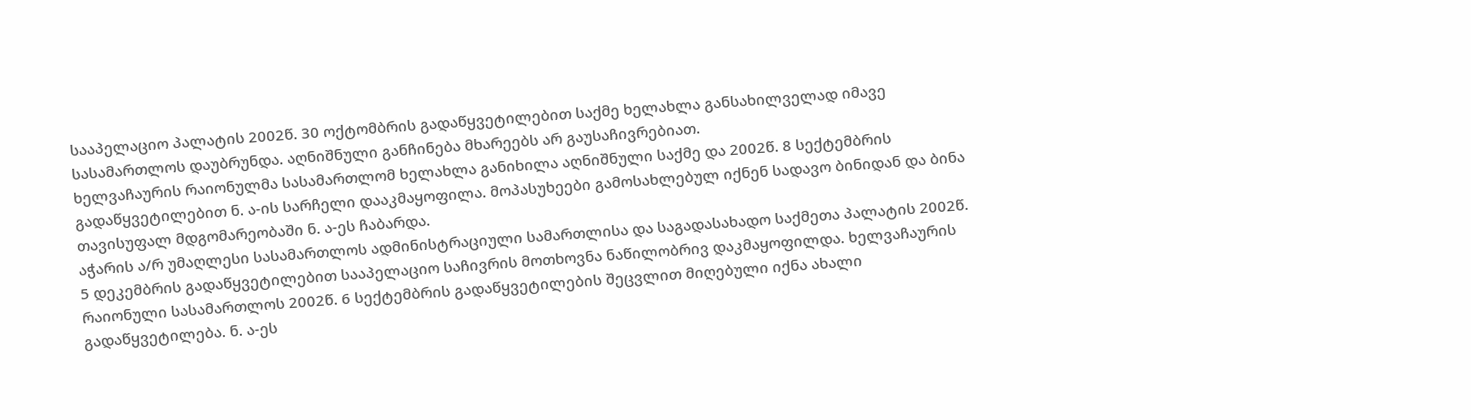სააპელაციო პალატის 2002წ. 30 ოქტომბრის გადაწყვეტილებით საქმე ხელახლა განსახილველად იმავე სასამართლოს დაუბრუნდა. აღნიშნული განჩინება მხარეებს არ გაუსაჩივრებიათ.
ხელვაჩაურის რაიონულმა სასამართლომ ხელახლა განიხილა აღნიშნული საქმე და 2002წ. 8 სექტემბრის გადაწყვეტილებით ნ. ა-ის სარჩელი დააკმაყოფილა. მოპასუხეები გამოსახლებულ იქნენ სადავო ბინიდან და ბინა თავისუფალ მდგომარეობაში ნ. ა-ეს ჩაბარდა.
აჭარის ა/რ უმაღლესი სასამართლოს ადმინისტრაციული სამართლისა და საგადასახადო საქმეთა პალატის 2002წ. 5 დეკემბრის გადაწყვეტილებით სააპელაციო საჩივრის მოთხოვნა ნაწილობრივ დაკმაყოფილდა. ხელვაჩაურის რაიონული სასამართლოს 2002წ. 6 სექტემბრის გადაწყვეტილების შეცვლით მიღებული იქნა ახალი გადაწყვეტილება. ნ. ა-ეს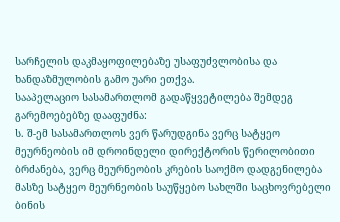სარჩელის დაკმაყოფილებაზე უსაფუძვლობისა და ხანდაზმულობის გამო უარი ეთქვა.
სააპელაციო სასამართლომ გადაწყვეტილება შემდეგ გარემოებებზე დააფუძნა:
ს. შ-ემ სასამართლოს ვერ წარუდგინა ვერც სატყეო მეურნეობის იმ დროინდელი დირექტორის წერილობითი ბრძანება, ვერც მეურნეობის კრების საოქმო დადგენილება მასზე სატყეო მეურნეობის საუწყებო სახლში საცხოვრებელი ბინის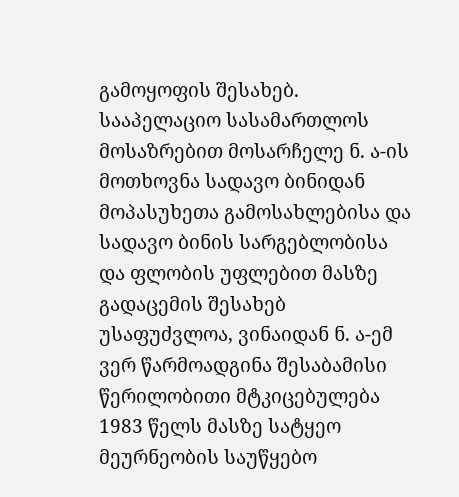გამოყოფის შესახებ.
სააპელაციო სასამართლოს მოსაზრებით მოსარჩელე ნ. ა-ის მოთხოვნა სადავო ბინიდან მოპასუხეთა გამოსახლებისა და სადავო ბინის სარგებლობისა და ფლობის უფლებით მასზე გადაცემის შესახებ უსაფუძვლოა, ვინაიდან ნ. ა-ემ ვერ წარმოადგინა შესაბამისი წერილობითი მტკიცებულება 1983 წელს მასზე სატყეო მეურნეობის საუწყებო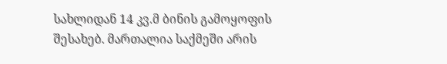სახლიდან 14 კვ.მ ბინის გამოყოფის შესახებ. მართალია საქმეში არის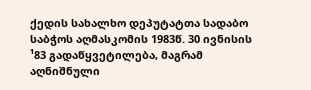ქედის სახალხო დეპუტატთა სადაბო საბჭოს აღმასკომის 1983წ. 30 ივნისის ¹83 გადაწყვეტილება, მაგრამ აღნიშნული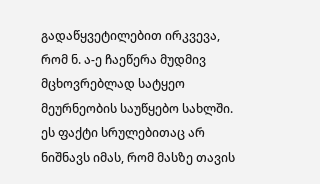გადაწყვეტილებით ირკვევა, რომ ნ. ა-ე ჩაეწერა მუდმივ მცხოვრებლად სატყეო მეურნეობის საუწყებო სახლში. ეს ფაქტი სრულებითაც არ ნიშნავს იმას, რომ მასზე თავის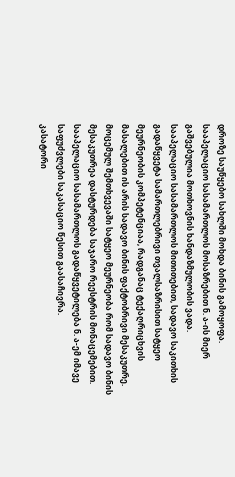დროზე საუწყებო სახლში მოხდა ბინის გამოყოფა. სააპელაციო სასამართლოს მოსაზრებით ნ. ა-ის მიერ გაშვებულია მოთხოვნის ხანდაზმულობის ვადა.
სააპელაციო სასამართლოს მითითებით, სადავო საკითხის გადაწყვეტა სამართლებრივი თვალსაზრისით სატყეო მეურნეობის კომპეტენციაა, რადგანაც ტექაღრიცხვის მასალებით ის არის სადავო ბინის ფაქტობრივი მესაკუთრე. მოცემულ შემთხვევაში სატყეო მეურნეობა რომ სადავო ბინის მესაკუთრეა დასტურდება საჯარო რეესტრის მონაცემებით.
სააპელაციო სასამართლოს გადაწყვეტილება ნ. ა-ემ იმავე საფუძვლები საკასაციო წესით გაასაჩივრა.
კასატორი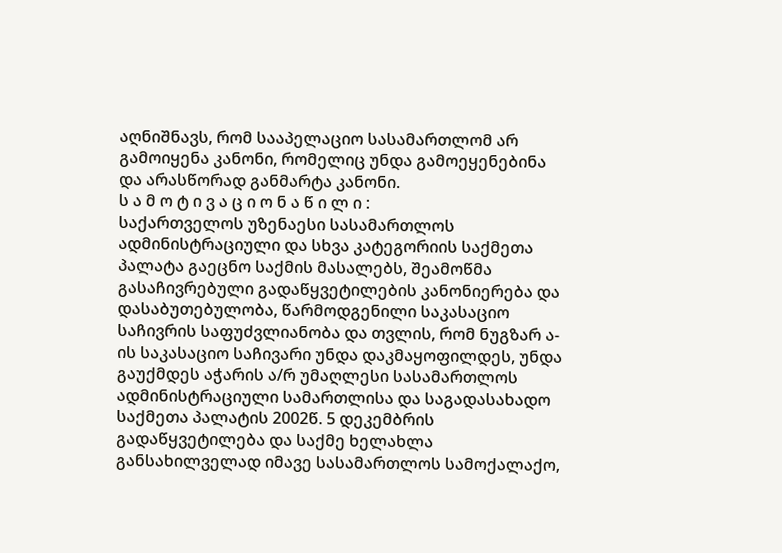აღნიშნავს, რომ სააპელაციო სასამართლომ არ გამოიყენა კანონი, რომელიც უნდა გამოეყენებინა და არასწორად განმარტა კანონი.
ს ა მ ო ტ ი ვ ა ც ი ო ნ ა წ ი ლ ი :
საქართველოს უზენაესი სასამართლოს ადმინისტრაციული და სხვა კატეგორიის საქმეთა პალატა გაეცნო საქმის მასალებს, შეამოწმა გასაჩივრებული გადაწყვეტილების კანონიერება და დასაბუთებულობა, წარმოდგენილი საკასაციო საჩივრის საფუძვლიანობა და თვლის, რომ ნუგზარ ა-ის საკასაციო საჩივარი უნდა დაკმაყოფილდეს, უნდა გაუქმდეს აჭარის ა/რ უმაღლესი სასამართლოს ადმინისტრაციული სამართლისა და საგადასახადო საქმეთა პალატის 2002წ. 5 დეკემბრის გადაწყვეტილება და საქმე ხელახლა განსახილველად იმავე სასამართლოს სამოქალაქო,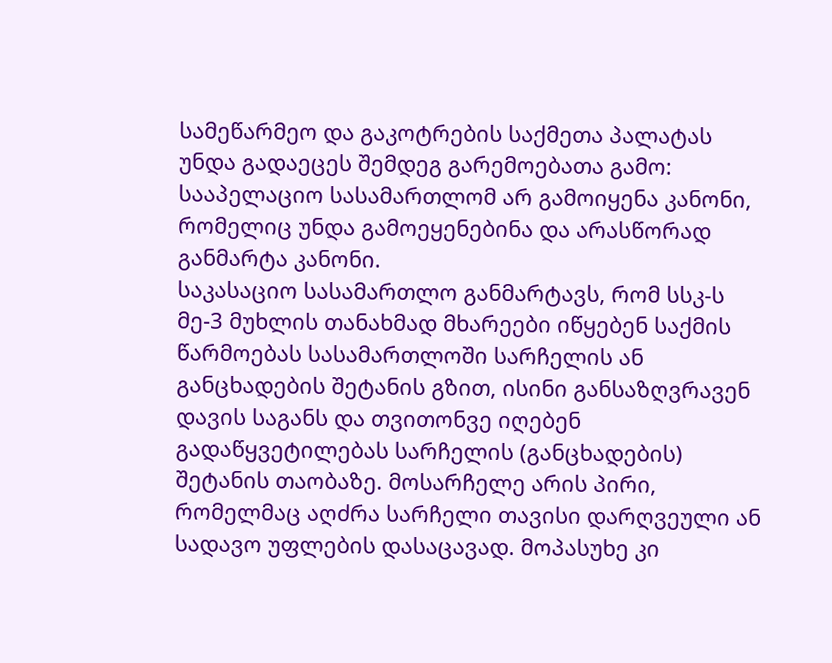სამეწარმეო და გაკოტრების საქმეთა პალატას უნდა გადაეცეს შემდეგ გარემოებათა გამო:
სააპელაციო სასამართლომ არ გამოიყენა კანონი, რომელიც უნდა გამოეყენებინა და არასწორად განმარტა კანონი.
საკასაციო სასამართლო განმარტავს, რომ სსკ-ს მე-3 მუხლის თანახმად მხარეები იწყებენ საქმის წარმოებას სასამართლოში სარჩელის ან განცხადების შეტანის გზით, ისინი განსაზღვრავენ დავის საგანს და თვითონვე იღებენ გადაწყვეტილებას სარჩელის (განცხადების) შეტანის თაობაზე. მოსარჩელე არის პირი, რომელმაც აღძრა სარჩელი თავისი დარღვეული ან სადავო უფლების დასაცავად. მოპასუხე კი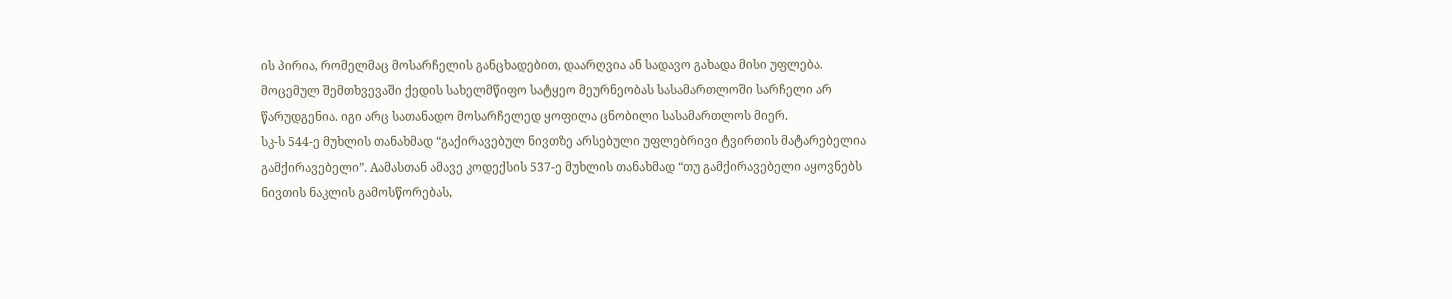ის პირია, რომელმაც მოსარჩელის განცხადებით, დაარღვია ან სადავო გახადა მისი უფლება.
მოცემულ შემთხვევაში ქედის სახელმწიფო სატყეო მეურნეობას სასამართლოში სარჩელი არ წარუდგენია. იგი არც სათანადო მოსარჩელედ ყოფილა ცნობილი სასამართლოს მიერ.
სკ-ს 544-ე მუხლის თანახმად “გაქირავებულ ნივთზე არსებული უფლებრივი ტვირთის მატარებელია გამქირავებელი”. Aამასთან ამავე კოდექსის 537-ე მუხლის თანახმად “თუ გამქირავებელი აყოვნებს ნივთის ნაკლის გამოსწორებას,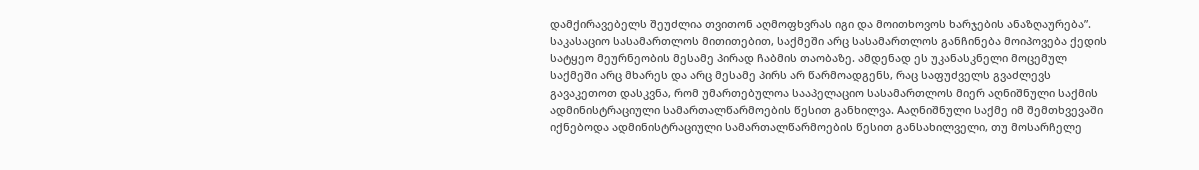დამქირავებელს შეუძლია თვითონ აღმოფხვრას იგი და მოითხოვოს ხარჯების ანაზღაურება”.
საკასაციო სასამართლოს მითითებით, საქმეში არც სასამართლოს განჩინება მოიპოვება ქედის სატყეო მეურნეობის მესამე პირად ჩაბმის თაობაზე. ამდენად ეს უკანასკნელი მოცემულ საქმეში არც მხარეს და არც მესამე პირს არ წარმოადგენს, რაც საფუძველს გვაძლევს გავაკეთოთ დასკვნა, რომ უმართებულოა სააპელაციო სასამართლოს მიერ აღნიშნული საქმის ადმინისტრაციული სამართალწარმოების წესით განხილვა. Aაღნიშნული საქმე იმ შემთხვევაში იქნებოდა ადმინისტრაციული სამართალწარმოების წესით განსახილველი, თუ მოსარჩელე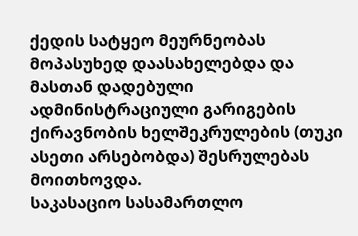ქედის სატყეო მეურნეობას მოპასუხედ დაასახელებდა და მასთან დადებული ადმინისტრაციული გარიგების ქირავნობის ხელშეკრულების (თუკი ასეთი არსებობდა) შესრულებას მოითხოვდა.
საკასაციო სასამართლო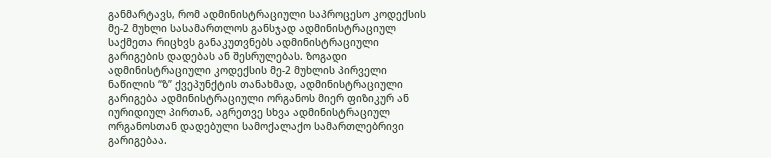განმარტავს, რომ ადმინისტრაციული საპროცესო კოდექსის მე-2 მუხლი სასამართლოს განსჯად ადმინისტრაციულ საქმეთა რიცხვს განაკუთვნებს ადმინისტრაციული გარიგების დადებას ან შესრულებას. ზოგადი ადმინისტრაციული კოდექსის მე-2 მუხლის პირველი ნაწილის “ზ” ქვეპუნქტის თანახმად, ადმინისტრაციული გარიგება ადმინისტრაციული ორგანოს მიერ ფიზიკურ ან იურიდიულ პირთან, აგრეთვე სხვა ადმინისტრაციულ ორგანოსთან დადებული სამოქალაქო სამართლებრივი გარიგებაა.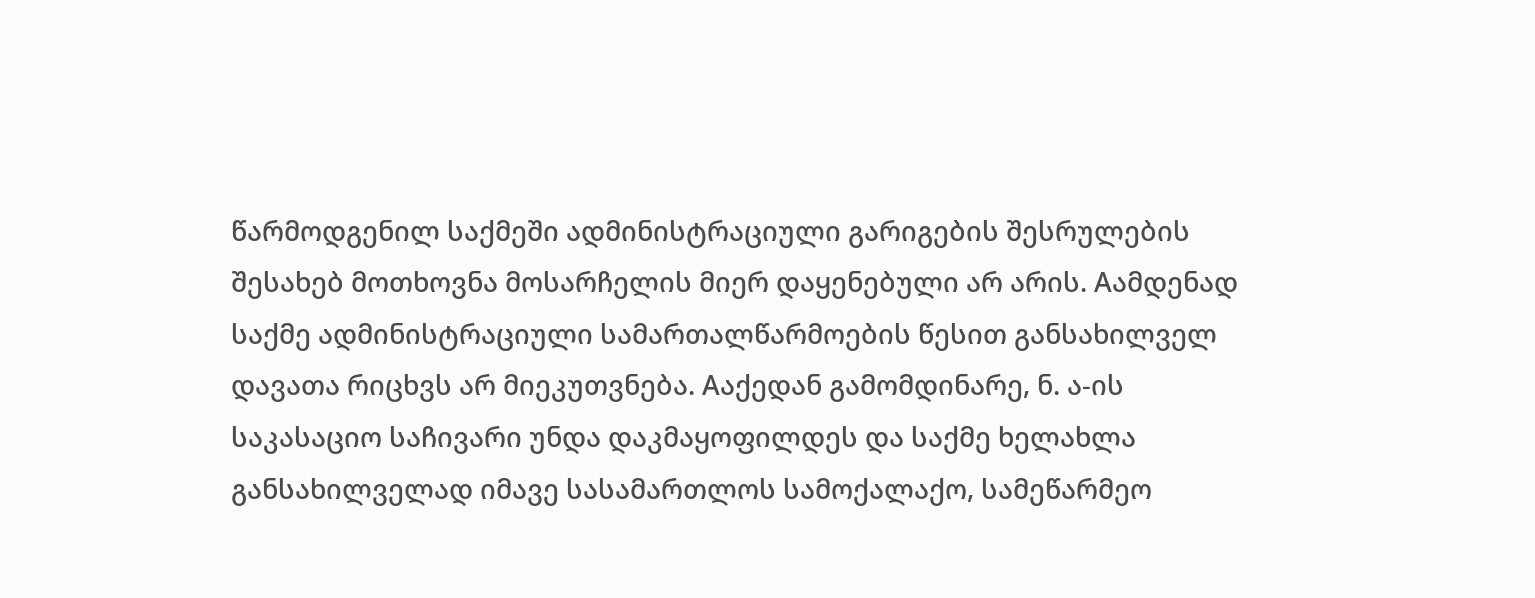წარმოდგენილ საქმეში ადმინისტრაციული გარიგების შესრულების შესახებ მოთხოვნა მოსარჩელის მიერ დაყენებული არ არის. Aამდენად საქმე ადმინისტრაციული სამართალწარმოების წესით განსახილველ დავათა რიცხვს არ მიეკუთვნება. Aაქედან გამომდინარე, ნ. ა-ის საკასაციო საჩივარი უნდა დაკმაყოფილდეს და საქმე ხელახლა განსახილველად იმავე სასამართლოს სამოქალაქო, სამეწარმეო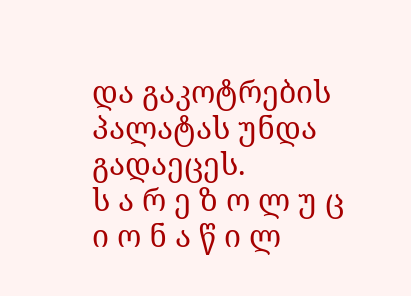და გაკოტრების პალატას უნდა გადაეცეს.
ს ა რ ე ზ ო ლ უ ც ი ო ნ ა წ ი ლ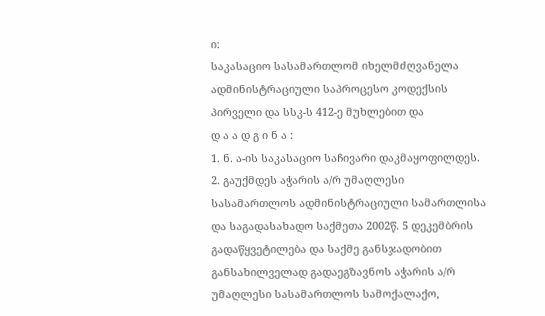ი:
საკასაციო სასამართლომ იხელმძღვანელა ადმინისტრაციული საპროცესო კოდექსის პირველი და სსკ-ს 412-ე მუხლებით და
დ ა ა დ გ ი ნ ა :
1. ნ. ა-ის საკასაციო საჩივარი დაკმაყოფილდეს.
2. გაუქმდეს აჭარის ა/რ უმაღლესი სასამართლოს ადმინისტრაციული სამართლისა და საგადასახადო საქმეთა 2002წ. 5 დეკემბრის გადაწყვეტილება და საქმე განსჯადობით განსახილველად გადაეგზავნოს აჭარის ა/რ უმაღლესი სასამართლოს სამოქალაქო,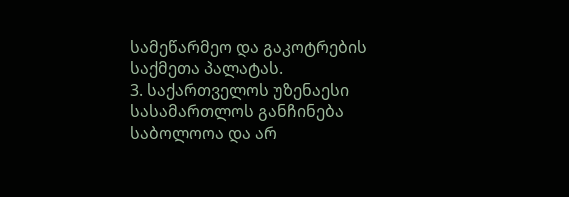სამეწარმეო და გაკოტრების საქმეთა პალატას.
3. საქართველოს უზენაესი სასამართლოს განჩინება საბოლოოა და არ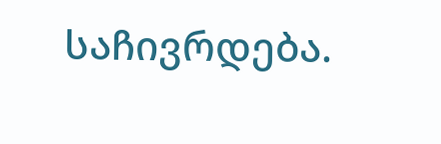საჩივრდება.